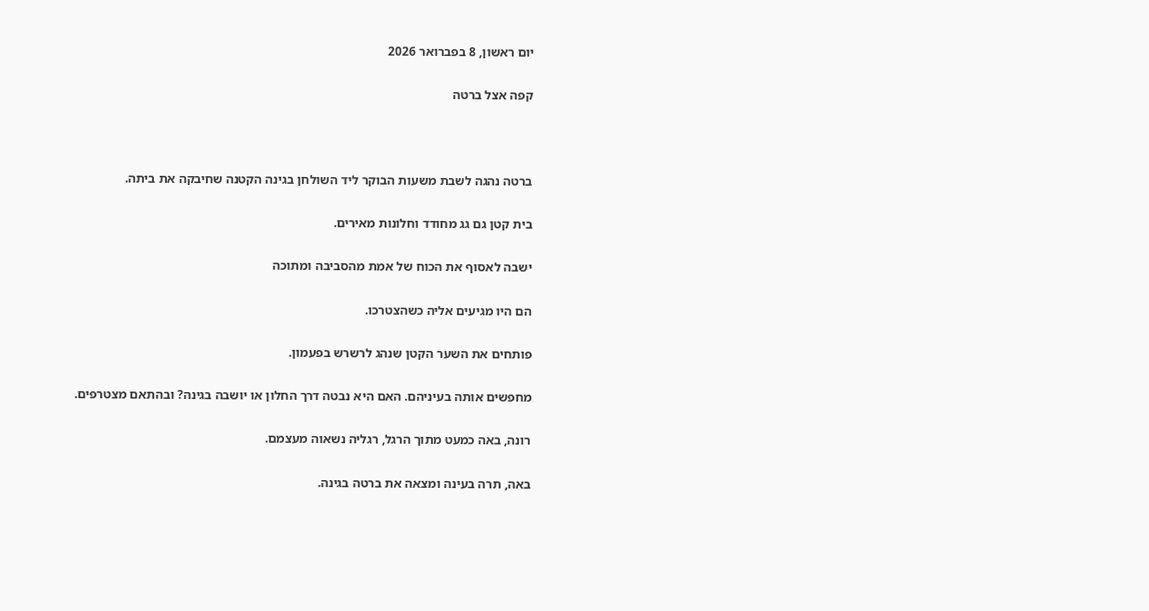יום ראשון, 8 בפברואר 2026

קפה אצל ברטה



ברטה נהגה לשבת משעות הבוקר ליד השולחן בגינה הקטנה שחיבקה את ביתה.

בית קטן גם גג מחודד וחלונות מאירים.

ישבה לאסוף את הכוח של אמת מהסביבה ומתוכה

הם היו מגיעים אליה כשהצטרכו.

פותחים את השער הקטן שנהג לרשרש בפעמון.

מחפשים אותה בעיניהם. האם היא נבטה דרך החלון או יושבה בגינה? ובהתאם מצטרפים.

רונה, באה כמעט מתוך הרגל, רגליה נשאוה מעצמם.

באה, תרה בעינה ומצאה את ברטה בגינה.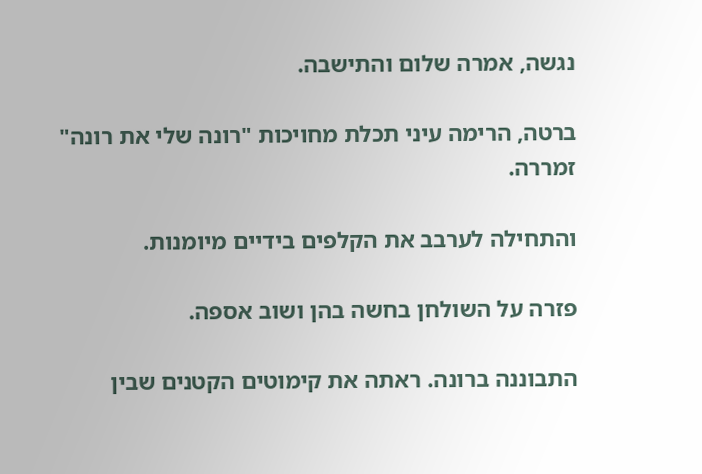נגשה, אמרה שלום והתישבה.

ברטה, הרימה עיני תכלת מחויכות "רונה שלי את רונה" זמררה.

והתחילה לערבב את הקלפים בידיים מיומנות.

פזרה על השולחן בחשה בהן ושוב אספה.

התבוננה ברונה. ראתה את קימוטים הקטנים שבין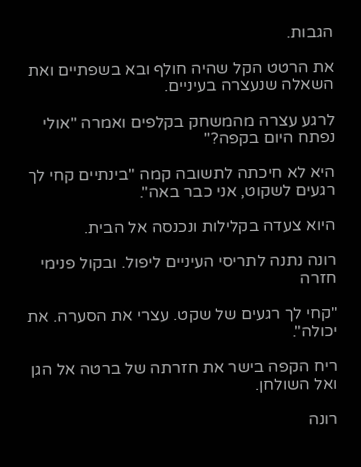הגבות.

את הרטט הקל שהיה חולף ובא בשפתיים ואת השאלה שנעצרה בעיניים.

לרגע עצרה מהמשחק בקלפים ואמרה "אולי נפתח היום בקפה?"

היא לא חיכתה לתשובה קמה "בינתיים קחי לך רגעים לשקוט, אני כבר באה".

היוא צעדה בקלילות ונכנסה אל הבית.

רונה נתנה לתריסי העיניים ליפול. ובקול פנימי חזרה

"קחי לך רגעים של שקט. עצרי את הסערה. את יכולה".

ריח הקפה בישר את חזרתה של ברטה אל הגן ואל השולחן.

רונה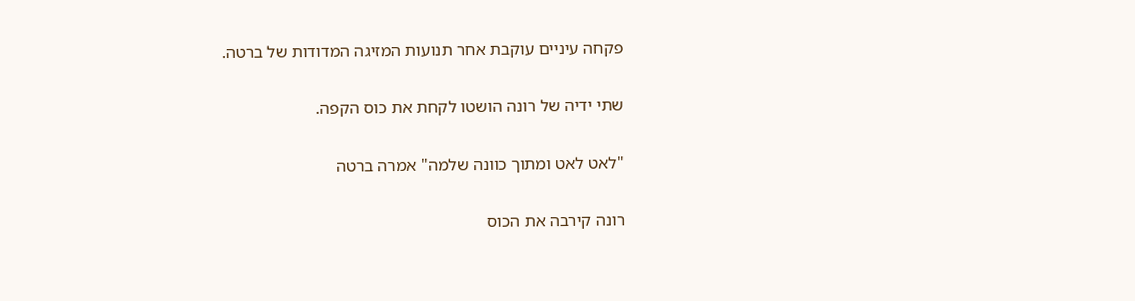פקחה עיניים עוקבת אחר תנועות המזיגה המדודות של ברטה.

שתי ידיה של רונה הושטו לקחת את כוס הקפה.

"לאט לאט ומתוך כוונה שלמה" אמרה ברטה

רונה קירבה את הכוס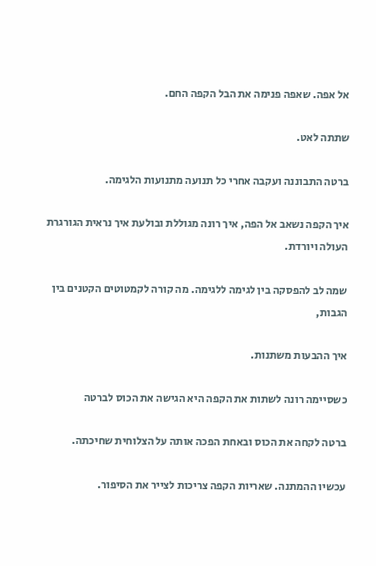אל אפה. שאפה פנימה את הבל הקפה החם.

שתתה לאט.

ברטה התבוננה ועקבה אחרי כל תנועה מתנועות הלגימה.

איך הקפה נשאב אל הפה, איך רונה מגוללת ובולעת איך נראית הגורגרת העולה ויורדת.

שמה לב להפסקה בין לגימה ללגימה. מה קורה לקמטוטים הקטנים בין הגבות,

איך ההבעות משתנות.

כשסיימה רונה לשתות את הקפה היא הגישה את הכוס לברטה

ברטה לקחה את הכוס ובאחת הפכה אותה על הצלוחית שחיכתה.

עכשיו ההמתנה. שאריות הקפה צריכות לצייר את הסיפור.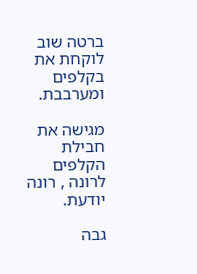ברטה שוב לוקחת את בקלפים ומערבבת.

מגישה את חבילת הקלפים לרונה , רונה יודעת.

גבה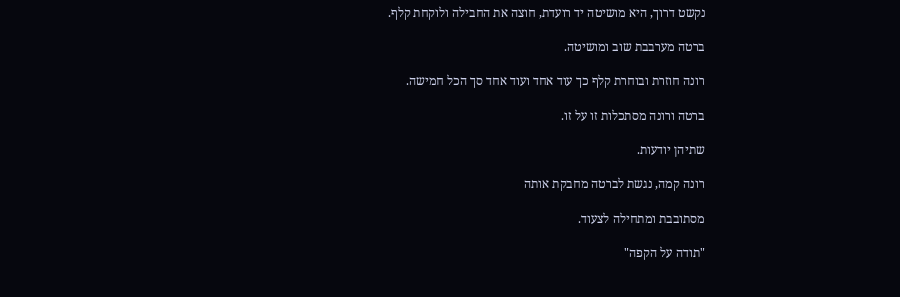נקשט דרוך, היא מושיטה יד רועדת, חוצה את החבילה ולוקחת קלף.

ברטה מערבבת שוב ומושיטה.

רונה חוזרת ובוחרת קלף כך עוד אחד ועוד אחד סך הכל חמישה.

ברטה ורונה מסתכלות זו על זו.

שתיהן יודעות.

רונה קמה, נגשת לברטה מחבקת אותה

מסתובבת ומתחילה לצעוד.

"תודה על הקפה"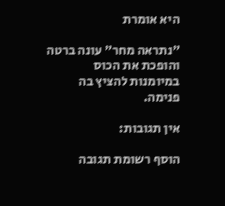היא אומרת

"נתראה מחר" עונה ברטה והופכת את הכוס במיומנות להציץ בה פנימה.

אין תגובות:

הוסף רשומת תגובה